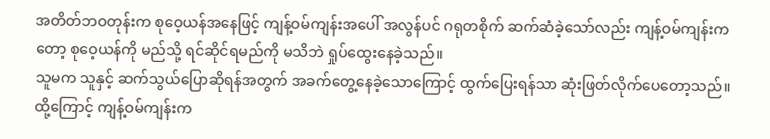အတိတ်ဘဝတုန်းက စုဝေ့ယန်အနေဖြင့် ကျန့်ဝမ်ကျန်းအပေါ် အလွန်ပင် ဂရုတစိုက် ဆက်ဆံခဲ့သော်လည်း ကျန့်ဝမ်ကျန်းကတော့ စုဝေ့ယန်ကို မည်သို့ ရင်ဆိုင်ရမည်ကို မသိဘဲ ရှုပ်ထွေးနေခဲ့သည်။
သူမက သူနှင့် ဆက်သွယ်ပြောဆိုရန်အတွက် အခက်တွေ့နေခဲ့သောကြောင့် ထွက်ပြေးရန်သာ ဆုံးဖြတ်လိုက်ပေတော့သည်။
ထို့ကြောင့် ကျန့်ဝမ်ကျန်းက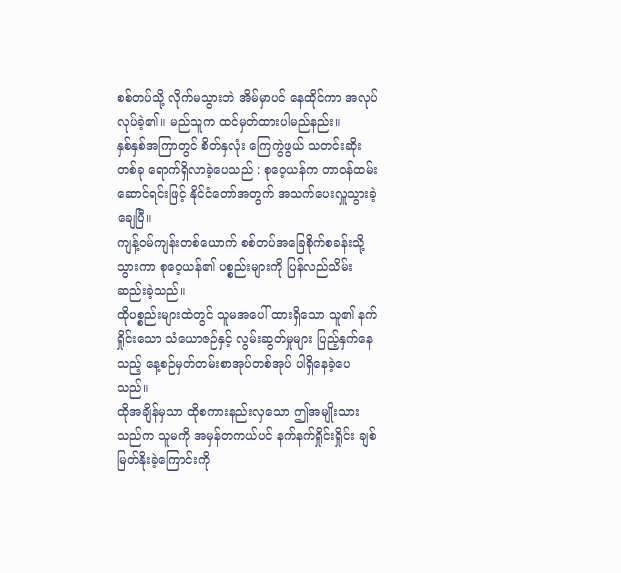စစ်တပ်သို့ လိုက်မသွားဘဲ အိမ်မှာပင် နေထိုင်ကာ အလုပ်လုပ်ခဲ့၏။ မည်သူက ထင်မှတ်ထားပါမည်နည်း။
နှစ်နှစ်အကြာတွင် စိတ်နှလုံး ကြေကွဲဖွယ် သတင်းဆိုးတစ်ခု ရောက်ရှိလာခဲ့ပေသည် : စုဝေ့ယန်က တာဝန်ထမ်းဆောင်ရင်းဖြင့် နိုင်ငံတော်အတွက် အသက်ပေးလှူသွားခဲ့ချေပြီ။
ကျန့်ဝမ်ကျန်းတစ်ယောက် စစ်တပ်အခြေစိုက်စခန်းသို့ သွားကာ စုဝေ့ယန်၏ ပစ္စည်းများကို ပြန်လည်သိမ်းဆည်းခဲ့သည်။
ထိုပစ္စည်းများထဲတွင် သူမအပေါ် ထားရှိသော သူ၏ နက်ရှိုင်းသော သံယောဇဉ်နှင့် လွမ်းဆွတ်မှုများ ပြည့်နှက်နေသည့် နေ့စဉ်မှတ်တမ်းစာအုပ်တစ်အုပ် ပါရှိနေခဲ့ပေသည်။
ထိုအချိန်မှသာ ထိုစကားနည်းလှသော ဤအမျိုးသားသည်က သူမကို အမှန်တကယ်ပင် နက်နက်ရှိုင်းရှိုင်း ချစ်မြတ်နိုးခဲ့ကြောင်းကို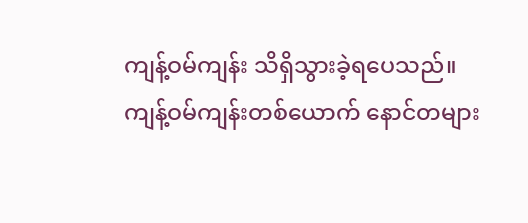ကျန့်ဝမ်ကျန်း သိရှိသွားခဲ့ရပေသည်။
ကျန့်ဝမ်ကျန်းတစ်ယောက် နောင်တများ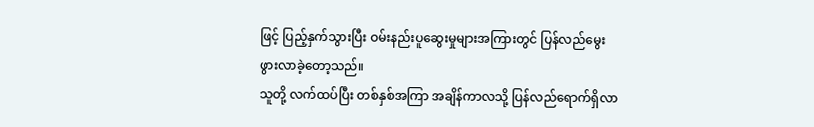ဖြင့် ပြည့်နှက်သွားပြီး ဝမ်းနည်းပူဆွေးမှုများအကြားတွင် ပြန်လည်မွေးဖွားလာခဲ့တော့သည်။
သူတို့ လက်ထပ်ပြီး တစ်နှစ်အကြာ အချိန်ကာလသို့ ပြန်လည်ရောက်ရှိလာ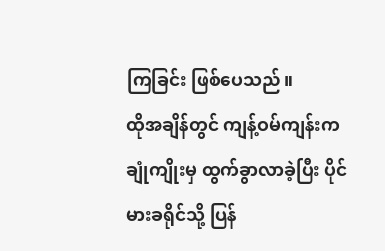ကြခြင်း ဖြစ်ပေသည်။
ထိုအချိန်တွင် ကျန့်ဝမ်ကျန်းက ချုံကျိုးမှ ထွက်ခွာလာခဲ့ပြီး ပိုင်မားခရိုင်သို့ ပြန်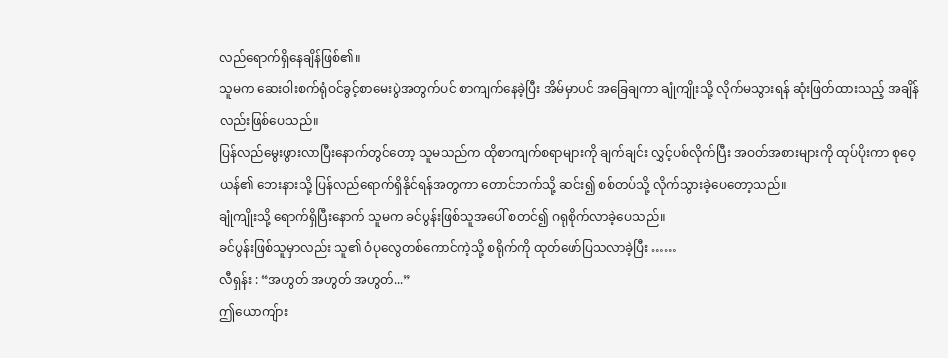လည်ရောက်ရှိနေချိန်ဖြစ်၏။
သူမက ဆေးဝါးစက်ရုံဝင်ခွင့်စာမေးပွဲအတွက်ပင် စာကျက်နေခဲ့ပြီး အိမ်မှာပင် အခြေချကာ ချုံကျိုးသို့ လိုက်မသွားရန် ဆုံးဖြတ်ထားသည့် အချိန်လည်းဖြစ်ပေသည်။
ပြန်လည်မွေးဖွားလာပြီးနောက်တွင်တော့ သူမသည်က ထိုစာကျက်စရာများကို ချက်ချင်း လွှင့်ပစ်လိုက်ပြီး အဝတ်အစားများကို ထုပ်ပိုးကာ စုဝေ့ယန်၏ ဘေးနားသို့ ပြန်လည်ရောက်ရှိနိုင်ရန်အတွကာ တောင်ဘက်သို့ ဆင်း၍ စစ်တပ်သို့ လိုက်သွားခဲ့ပေတော့သည်။
ချုံကျိုးသို့ ရောက်ရှိပြီးနောက် သူမက ခင်ပွန်းဖြစ်သူအပေါ် စတင်၍ ဂရုစိုက်လာခဲ့ပေသည်။
ခင်ပွန်းဖြစ်သူမှာလည်း သူ၏ ဝံပုလွေတစ်ကောင်ကဲ့သို့ စရိုက်ကို ထုတ်ဖော်ပြသလာခဲ့ပြီး ……
လီရှန်း : “အဟွတ် အဟွတ် အဟွတ်...”
ဤယောကျ်ား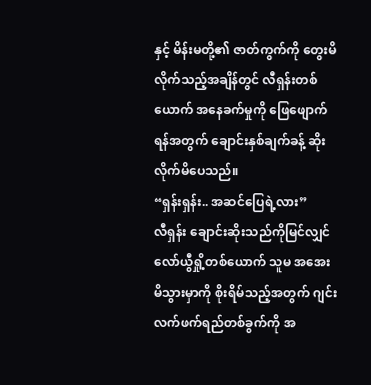နှင့် မိန်းမတို့၏ ဇာတ်ကွက်ကို တွေးမိလိုက်သည့်အချိန်တွင် လီရှန်းတစ်ယောက် အနေခက်မှုကို ဖြေဖျောက်ရန်အတွက် ချောင်းနှစ်ချက်ခန့် ဆိုးလိုက်မိပေသည်။
“ရှန်းရှန်း.. အဆင်ပြေရဲ့လား”
လီရှန်း ချောင်းဆိုးသည်ကိုမြင်လျှင် လော်ယွီရှို့တစ်ယောက် သူမ အအေးမိသွားမှာကို စိုးရိမ်သည့်အတွက် ဂျင်းလက်ဖက်ရည်တစ်ခွက်ကို အ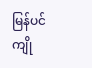မြန်ပင် ကျို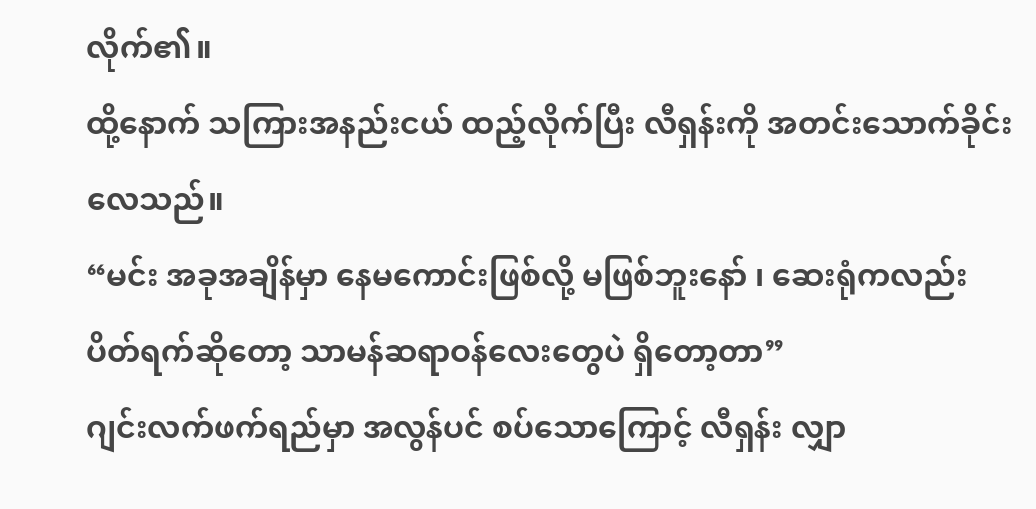လိုက်၏။
ထို့နောက် သကြားအနည်းငယ် ထည့်လိုက်ပြီး လီရှန်းကို အတင်းသောက်ခိုင်းလေသည်။
“မင်း အခုအချိန်မှာ နေမကောင်းဖြစ်လို့ မဖြစ်ဘူးနော် ၊ ဆေးရုံကလည်း ပိတ်ရက်ဆိုတော့ သာမန်ဆရာဝန်လေးတွေပဲ ရှိတော့တာ”
ဂျင်းလက်ဖက်ရည်မှာ အလွန်ပင် စပ်သောကြောင့် လီရှန်း လျှာ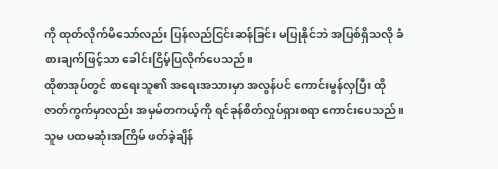ကို ထုတ်လိုက်မိသော်လည်း ပြန်လည်ငြင်းဆန်ခြင်း မပြုနိုင်ဘဲ အပြစ်ရှိသလို ခံစားချက်ဖြင့်သာ ခေါင်းငြိမ့်ပြလိုက်ပေသည်။
ထိုစာအုပ်တွင် စာရေးသူ၏ အရေးအသားမှာ အလွန်ပင် ကောင်းမွန်လှပြီး ထိုဇာတ်ကွက်မှာလည်း အမှမ်တကယ့်ကို ရင်ခုန်စိတ်လှုပ်ရှားစရာ ကောင်းပေသည်။
သူမ ပထမဆုံးအကြိမ် ဖတ်ခဲ့ချိန်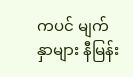ကပင် မျက်နှာများ နီမြန်း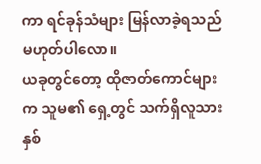ကာ ရင်ခုန်သံများ မြန်လာခဲ့ရသည် မဟုတ်ပါလော။
ယခုတွင်တော့ ထိုဇာတ်ကောင်များက သူမ၏ ရှေ့တွင် သက်ရှိလူသားနှစ်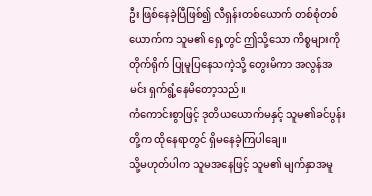ဦး ဖြစ်နေခဲ့ပြီဖြစ်၍ လီရှန်းတစ်ယောက် တစ်စုံတစ်ယောက်က သူမ၏ ရှေ့တွင် ဤသို့သော ကိစ္စများကို တိုက်ရိုက် ပြုမူပြနေသကဲ့သို့ တွေးမိကာ အလွန်အမင်း ရှက်ရွံ့နေမိတော့သည်။
ကံကောင်းစွာဖြင့် ဒုတိယယောက်မနှင့် သူမ၏ခင်ပွန်းတို့က ထိုနေရာတွင် ရှိမနေခဲ့ကြပါချေ။
သို့မဟုတ်ပါက သူမအနေဖြင့် သူမ၏ မျက်နှာအမူ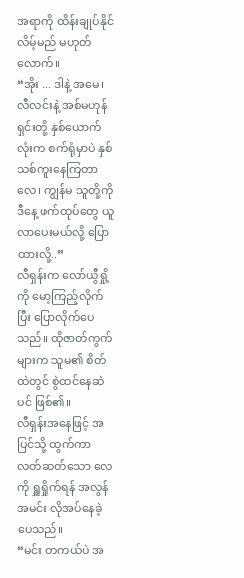အရာကို ထိန်းချုပ်နိုင်လိမ့်မည် မဟုတ်လောက်။
“အိုး ... ဒါနဲ့ အမေ၊ လီလင်းနဲ့ အစ်မဟုန်ရှင်းတို့ နှစ်ယောက်လုံးက စက်ရုံမှာပဲ နှစ်သစ်ကူးနေကြတာလေ၊ ကျွန်မ သူတို့ကို ဒီနေ့ ဖက်ထုပ်တွေ ယူလာပေးမယ်လို့ ပြောထားလို့..”
လီရှန်းက လော်ယွီရှို့ကို မော့ကြည့်လိုက်ပြီး ပြောလိုက်ပေသည်။ ထိုဇာတ်ကွက်များက သူမ၏ စိတ်ထဲတွင် စွဲထင်နေဆဲပင် ဖြစ်၏။
လီရှန်းအနေဖြင့် အပြင်သို့ ထွက်ကာ လတ်ဆတ်သော လေကို ရှူရှိုက်ရန် အလွန်အမင်း လိုအပ်နေခဲ့ပေသည်။
“မင်း တကယ်ပဲ အ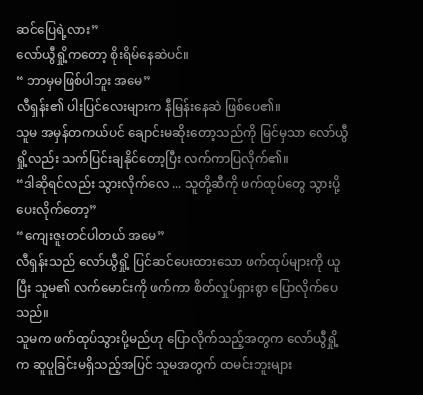ဆင်ပြေရဲ့လား”
လော်ယွီရှို့ကတော့ စိုးရိမ်နေဆဲပင်။
“ ဘာမှမဖြစ်ပါဘူး အမေ”
လီရှန်း၏ ပါးပြင်လေးများက နီမြန်းနေဆဲ ဖြစ်ပေ၏။
သူမ အမှန်တကယ်ပင် ချောင်းမဆိုးတော့သည်ကို မြင်မှသာ လော်ယွီရှို့လည်း သက်ပြင်းချနိုင်တော့ပြီး လက်ကာပြလိုက်၏။
“ဒါဆိုရင်လည်း သွားလိုက်လေ ... သူတို့ဆီကို ဖက်ထုပ်တွေ သွားပို့ပေးလိုက်တော့”
“ကျေးဇူးတင်ပါတယ် အမေ”
လီရှန်းသည် လော်ယွီရှို့ ပြင်ဆင်ပေးထားသော ဖက်ထုပ်များကို ယူပြီး သူမ၏ လက်မောင်းကို ဖက်ကာ စိတ်လှုပ်ရှားစွာ ပြောလိုက်ပေသည်။
သူမက ဖက်ထုပ်သွားပို့မည်ဟု ပြောလိုက်သည့်အတွက လော်ယွီရှို့က ဆူပူခြင်းမရှိသည့်အပြင် သူမအတွက် ထမင်းဘူးများ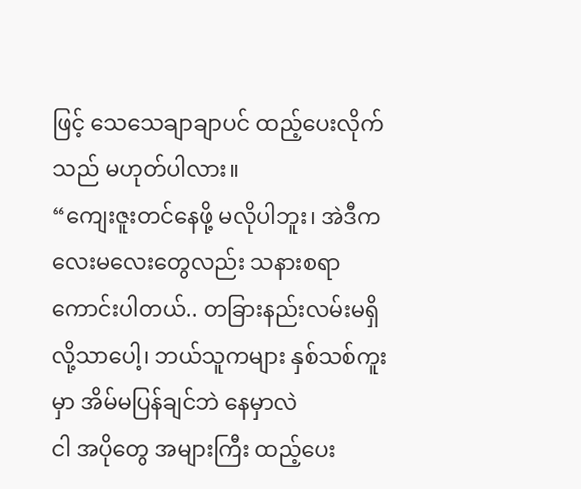ဖြင့် သေသေချာချာပင် ထည့်ပေးလိုက်သည် မဟုတ်ပါလား။
“ကျေးဇူးတင်နေဖို့ မလိုပါဘူး၊ အဲဒီကလေးမလေးတွေလည်း သနားစရာကောင်းပါတယ်.. တခြားနည်းလမ်းမရှိလို့သာပေါ့၊ ဘယ်သူကများ နှစ်သစ်ကူးမှာ အိမ်မပြန်ချင်ဘဲ နေမှာလဲ
ငါ အပိုတွေ အများကြီး ထည့်ပေး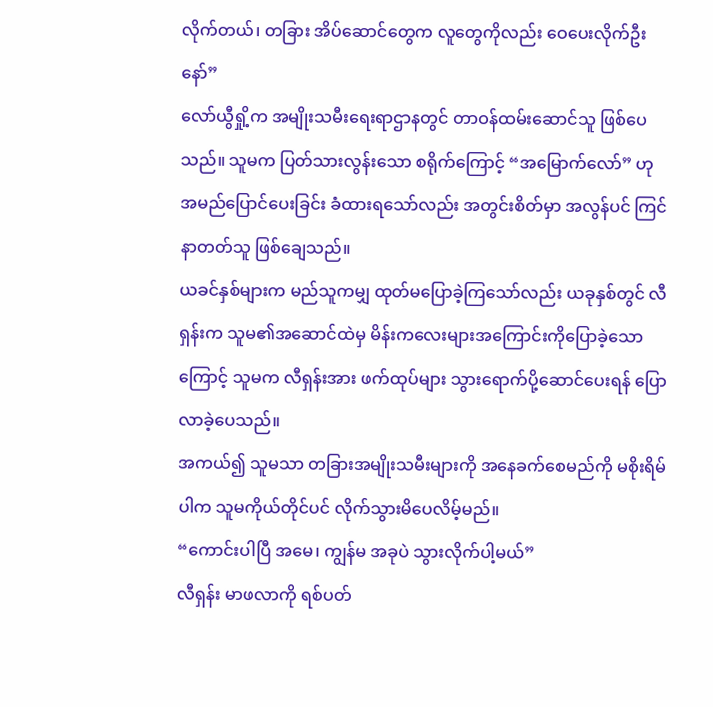လိုက်တယ်၊ တခြား အိပ်ဆောင်တွေက လူတွေကိုလည်း ဝေပေးလိုက်ဦးနော်”
လော်ယွီရှို့က အမျိုးသမီးရေးရာဌာနတွင် တာဝန်ထမ်းဆောင်သူ ဖြစ်ပေသည်။ သူမက ပြတ်သားလွန်းသော စရိုက်ကြောင့် “အမြောက်လော်” ဟု အမည်ပြောင်ပေးခြင်း ခံထားရသော်လည်း အတွင်းစိတ်မှာ အလွန်ပင် ကြင်နာတတ်သူ ဖြစ်ချေသည်။
ယခင်နှစ်များက မည်သူကမျှ ထုတ်မပြောခဲ့ကြသော်လည်း ယခုနှစ်တွင် လီရှန်းက သူမ၏အဆောင်ထဲမှ မိန်းကလေးများအကြောင်းကိုပြောခဲ့သောကြောင့် သူမက လီရှန်းအား ဖက်ထုပ်များ သွားရောက်ပို့ဆောင်ပေးရန် ပြောလာခဲ့ပေသည်။
အကယ်၍ သူမသာ တခြားအမျိုးသမီးများကို အနေခက်စေမည်ကို မစိုးရိမ်ပါက သူမကိုယ်တိုင်ပင် လိုက်သွားမိပေလိမ့်မည်။
“ကောင်းပါပြီ အမေ၊ ကျွန်မ အခုပဲ သွားလိုက်ပါ့မယ်”
လီရှန်း မာဖလာကို ရစ်ပတ်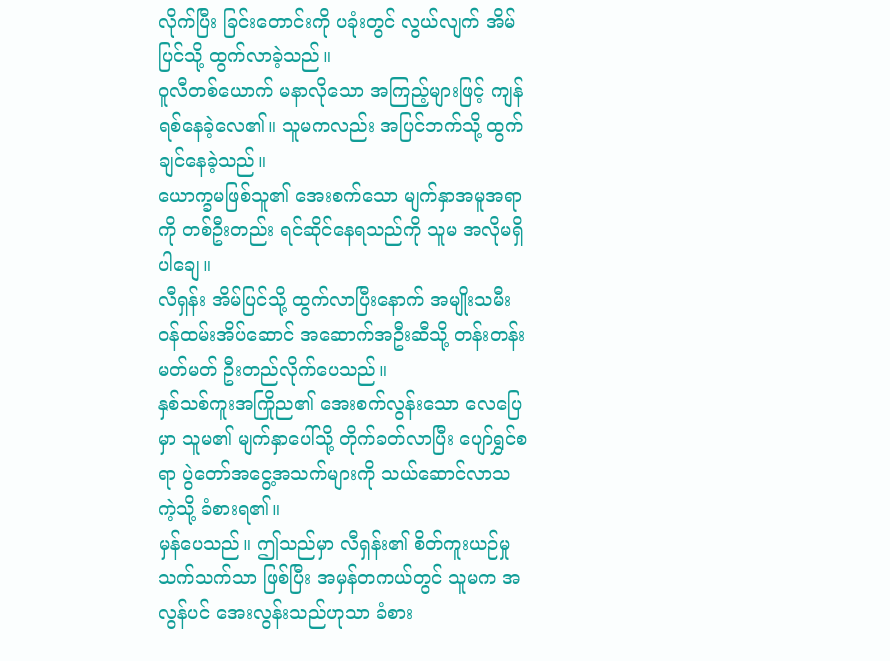လိုက်ပြီး ခြင်းတောင်းကို ပခုံးတွင် လွယ်လျက် အိမ်ပြင်သို့ ထွက်လာခဲ့သည်။
ဝူလီတစ်ယောက် မနာလိုသော အကြည့်များဖြင့် ကျန်ရစ်နေခဲ့လေ၏။ သူမကလည်း အပြင်ဘက်သို့ ထွက်ချင်နေခဲ့သည်။
ယောက္ခမဖြစ်သူ၏ အေးစက်သော မျက်နှာအမူအရာကို တစ်ဦးတည်း ရင်ဆိုင်နေရသည်ကို သူမ အလိုမရှိပါချေ။
လီရှန်း အိမ်ပြင်သို့ ထွက်လာပြီးနောက် အမျိုးသမီး ဝန်ထမ်းအိပ်ဆောင် အဆောက်အဦးဆီသို့ တန်းတန်းမတ်မတ် ဦးတည်လိုက်ပေသည်။
နှစ်သစ်ကူးအကြိုည၏ အေးစက်လွန်းသော လေပြေမှာ သူမ၏ မျက်နှာပေါ်သို့ တိုက်ခတ်လာပြီး ပျော်ရွှင်စရာ ပွဲတော်အငွေ့အသက်များကို သယ်ဆောင်လာသကဲ့သို့ ခံစားရ၏။
မှန်ပေသည်။ ဤသည်မှာ လီရှန်း၏ စိတ်ကူးယဉ်မှုသက်သက်သာ ဖြစ်ပြီး အမှန်တကယ်တွင် သူမက အလွန်ပင် အေးလွန်းသည်ဟုသာ ခံစား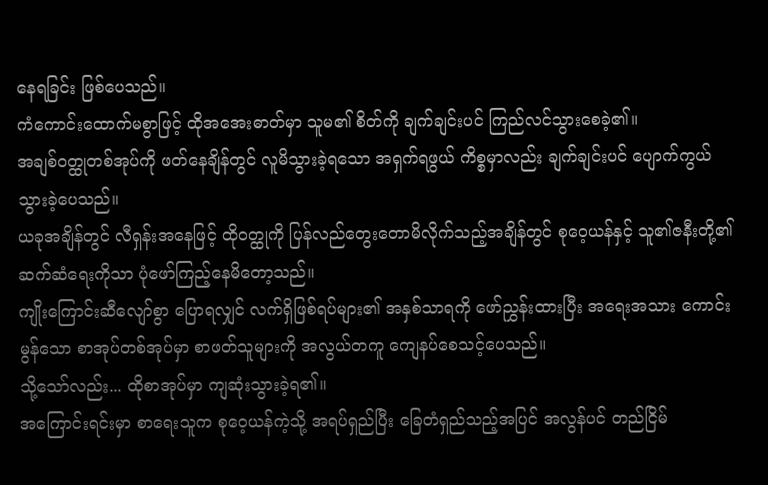နေရခြင်း ဖြစ်ပေသည်။
ကံကောင်းထောက်မစွာဖြင့် ထိုအအေးဓာတ်မှာ သူမ၏ စိတ်ကို ချက်ချင်းပင် ကြည်လင်သွားစေခဲ့၏။
အချစ်ဝတ္ထုတစ်အုပ်ကို ဖတ်နေချိန်တွင် လူမိသွားခဲ့ရသော အရှက်ရဖွယ် ကိစ္စမှာလည်း ချက်ချင်းပင် ပျောက်ကွယ်သွားခဲ့ပေသည်။
ယခုအချိန်တွင် လီရှန်းအနေဖြင့် ထိုဝတ္ထုကို ပြန်လည်တွေးတောမိလိုက်သည့်အချိန်တွင် စုဝေ့ယန်နှင့် သူ၏ဇနီးတို့၏ ဆက်ဆံရေးကိုသာ ပုံဖော်ကြည့်နေမိတော့သည်။
ကျိုးကြောင်းဆီလျော်စွာ ပြောရလျှင် လက်ရှိဖြစ်ရပ်များ၏ အနှစ်သာရကို ဖော်ညွှန်းထားပြီး အရေးအသား ကောင်းမွန်သော စာအုပ်တစ်အုပ်မှာ စာဖတ်သူများကို အလွယ်တကူ ကျေနပ်စေသင့်ပေသည်။
သို့သော်လည်း... ထိုစာအုပ်မှာ ကျဆုံးသွားခဲ့ရ၏။
အကြောင်းရင်းမှာ စာရေးသူက စုဝေ့ယန်ကဲ့သို့ အရပ်ရှည်ပြီး ခြေတံရှည်သည့်အပြင် အလွန်ပင် တည်ငြိမ်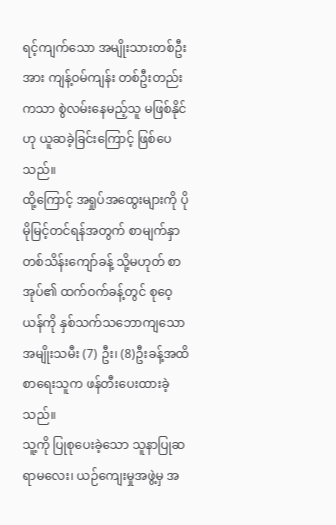ရင့်ကျက်သော အမျိုးသားတစ်ဦးအား ကျန့်ဝမ်ကျန်း တစ်ဦးတည်းကသာ စွဲလမ်းနေမည့်သူ မဖြစ်နိုင်ဟု ယူဆခဲ့ခြင်းကြောင့် ဖြစ်ပေသည်။
ထို့ကြောင့် အရှုပ်အထွေးများကို ပိုမိုမြင့်တင်ရန်အတွက် စာမျက်နှာတစ်သိန်းကျော်ခန့် သို့မဟုတ် စာအုပ်၏ ထက်ဝက်ခန့်တွင် စုဝေ့ယန်ကို နှစ်သက်သဘောကျသော အမျိုးသမီး (7) ဦး၊ (8)ဦးခန့်အထိ စာရေးသူက ဖန်တီးပေးထားခဲ့သည်။
သူ့ကို ပြုစုပေးခဲ့သော သူနာပြုဆရာမလေး၊ ယဉ်ကျေးမှုအဖွဲ့မှ အ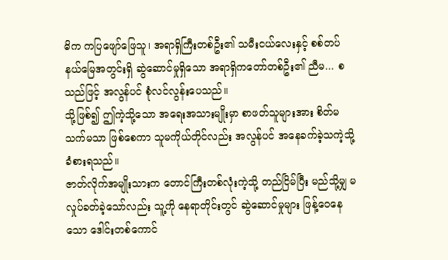ဓိက ကပြဖျော်ဖြေသူ၊ အရာရှိကြီးတစ်ဦး၏ သမီးငယ်လေးနှင့် စစ်တပ်နယ်မြေအတွင်းရှိ ဆွဲဆောင်မှုရှိသော အရာရှိကတော်တစ်ဦး၏ ညီမ... စသည်ဖြင့် အလွန်ပင် စုံလင်လွန်းပေသည်။
သို့ဖြစ်၍ ဤကဲ့သို့သော အရေးအသားမျိုးမှာ စာဖတ်သူများအား စိတ်မသက်မသာ ဖြစ်စေကာ သူမကိုယ်တိုင်လည်း အလွန်ပင် အနေခက်ခဲ့သကဲ့သို့ ခံစားရသည်။
ဇာတ်လိုက်အမျိုးသားက တောင်ကြီးတစ်လုံးကဲ့သို့ တည်ငြိမ်ပြီး မည်သို့မျှ မလှုပ်ခတ်ခဲ့သော်လည်း သူ့ကို နေရာတိုင်းတွင် ဆွဲဆောင်မှုများ ဖြန့်ဝေနေသော ဒေါင်းတစ်ကောင်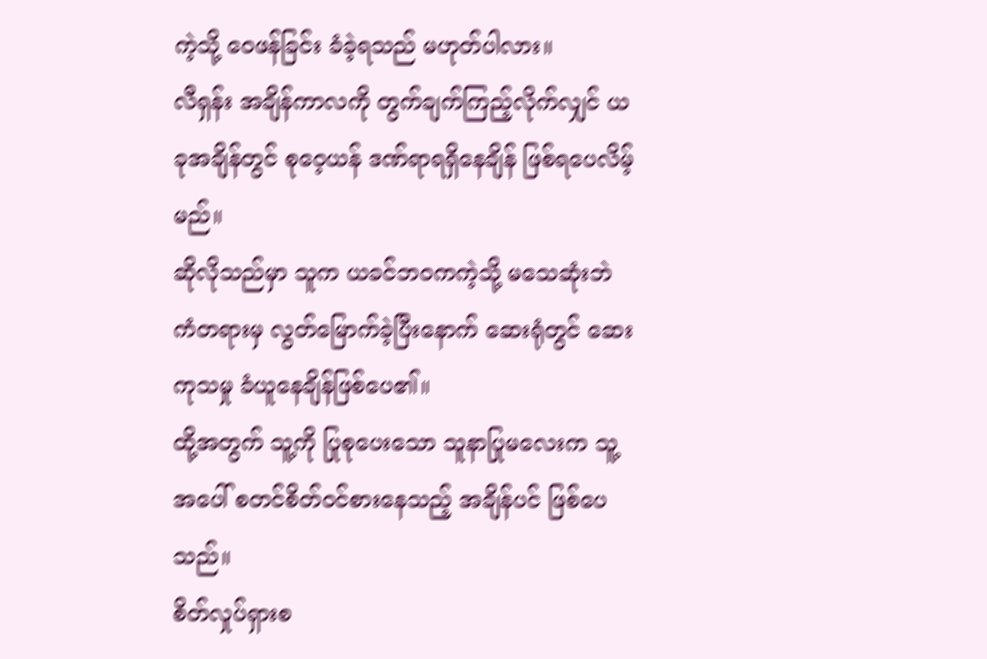ကဲ့သို့ ဝေဖန်ခြင်း ခံခဲ့ရသည် မဟုတ်ပါလား။
လီရှန်း အချိန်ကာလကို တွက်ချက်ကြည့်လိုက်လျှင် ယခုအချိန်တွင် စုဝေ့ယန် ဒဏ်ရာရရှိနေချိန် ဖြစ်ရပေလိမ့်မည်။
ဆိုလိုသည်မှာ သူက ယခင်ဘဝကကဲ့သို့ မသေဆုံးဘဲ ကံတရားမှ လွတ်မြောက်ခဲ့ပြီးနောက် ဆေးရုံတွင် ဆေးကုသမှု ခံယူနေချိန်ဖြစ်ပေ၏။
ထို့အတွက် သူ့ကို ပြုစုပေးသော သူနာပြုမလေးက သူ့အပေါ် စတင်စိတ်ဝင်စားနေသည့် အချိန်ပင် ဖြစ်ပေသည်။
စိတ်လှုပ်ရှားစ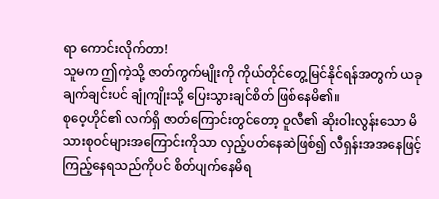ရာ ကောင်းလိုက်တာ!
သူမက ဤကဲ့သို့ ဇာတ်ကွက်မျိုးကို ကိုယ်တိုင်တွေ့မြင်နိုင်ရန်အတွက် ယခုချက်ချင်းပင် ချုံကျိုးသို့ ပြေးသွားချင်စိတ် ဖြစ်နေမိ၏။
စုဝေ့ဟိုင်၏ လက်ရှိ ဇာတ်ကြောင်းတွင်တော့ ဝူလီ၏ ဆိုးဝါးလွန်းသော မိသားစုဝင်များအကြောင်းကိုသာ လှည့်ပတ်နေဆဲဖြစ်၍ လီရှန်းအအနေဖြင့် ကြည့်နေရသည်ကိုပင် စိတ်ပျက်နေမိရ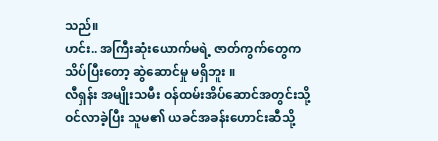သည်။
ဟင်း.. အကြီးဆုံးယောက်မရဲ့ ဇာတ်ကွက်တွေက သိပ်ပြီးတော့ ဆွဲဆောင်မှု မရှိဘူး ။
လီရှန်း အမျိုးသမီး ဝန်ထမ်းအိပ်ဆောင်အတွင်းသို့ ဝင်လာခဲ့ပြီး သူမ၏ ယခင်အခန်းဟောင်းဆီသို့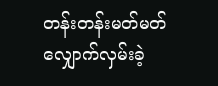တန်းတန်းမတ်မတ် လျှောက်လှမ်းခဲ့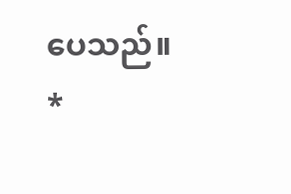ပေသည်။
*